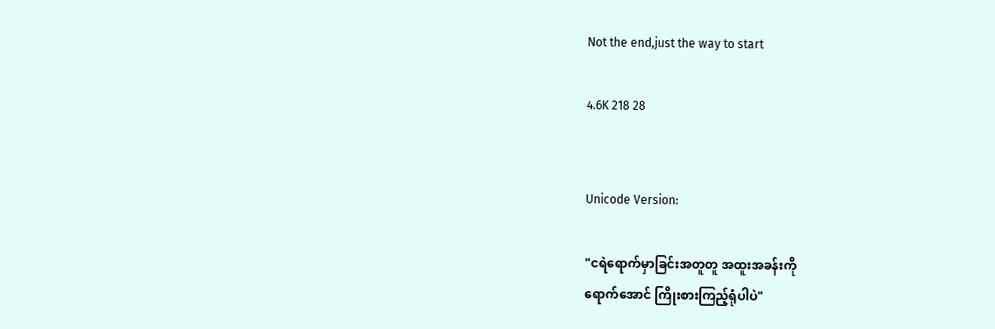Not the end,just the way to start

4.6K 218 28


Unicode Version:

"ငရဲရောက်မှာခြင်းအတူတူ အထူးအခန်းကို
ရောက်အောင် ကြိုးစားကြည့်ရုံပါပဲ"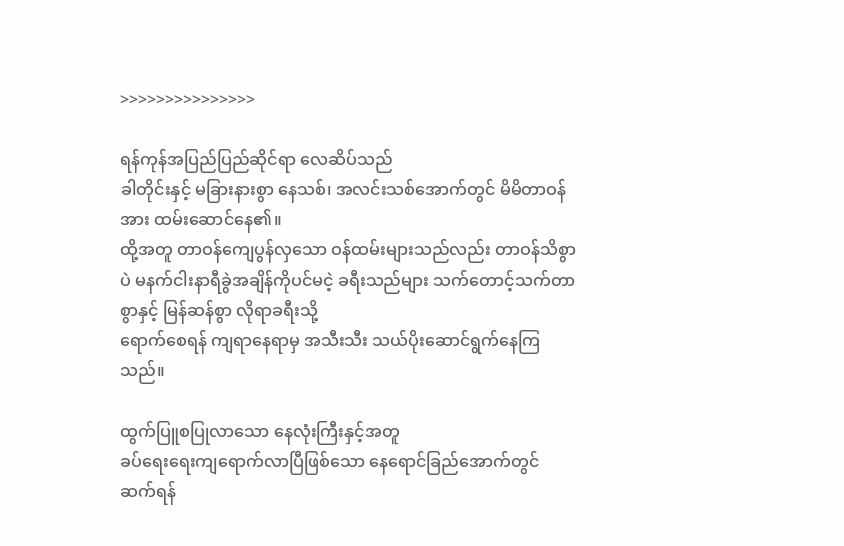>>>>>>>>>>>>>>>

ရန်ကုန်အပြည်ပြည်ဆိုင်ရာ လေဆိပ်သည်
ခါတိုင်းနှင့် မခြားနားစွာ နေသစ်၊ အလင်းသစ်အောက်တွင် မိမိတာဝန်အား ထမ်းဆောင်နေ၏။
ထို့အတူ တာဝန်ကျေပွန်လှသော ဝန်ထမ်းများသည်လည်း တာဝန်သိစွာပဲ မနက်ငါးနာရီခွဲအချိန်ကိုပင်မငဲ့ ခရီးသည်များ သက်တောင့်သက်တာစွာနှင့် မြန်ဆန်စွာ လိုရာခရီးသို့
ရောက်စေရန် ကျရာနေရာမှ အသီးသီး သယ်ပိုးဆောင်ရွက်နေကြသည်။

ထွက်ပြူစပြုလာသော နေလုံးကြီးနှင့်အတူ
ခပ်ရေးရေးကျရောက်လာပြီဖြစ်သော နေရောင်ခြည်အောက်တွင်
ဆက်ရန်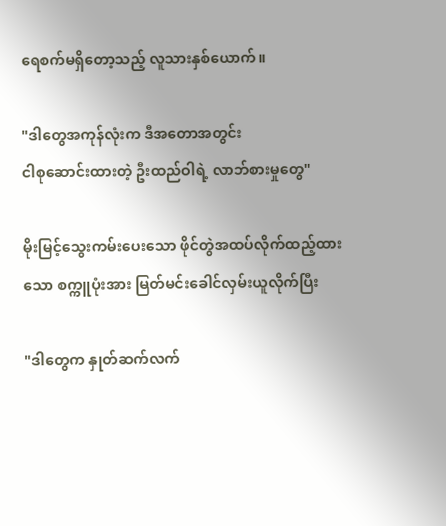ရေစက်မရှိတော့သည့် လူသားနှစ်ယောက်။

"ဒါတွေအကုန်လုံးက ဒီအတောအတွင်း
ငါစုဆောင်းထားတဲ့ ဦးထည်ဝါရဲ့ လာဘ်စားမှုတွေ"

မိုးမြင့်သွေးကမ်းပေးသော ဖိုင်တွဲအထပ်လိုက်ထည့်ထားသော စက္ကူပုံးအား မြတ်မင်းခေါင်လှမ်းယူလိုက်ပြီး

"ဒါတွေက နှုတ်ဆက်လက်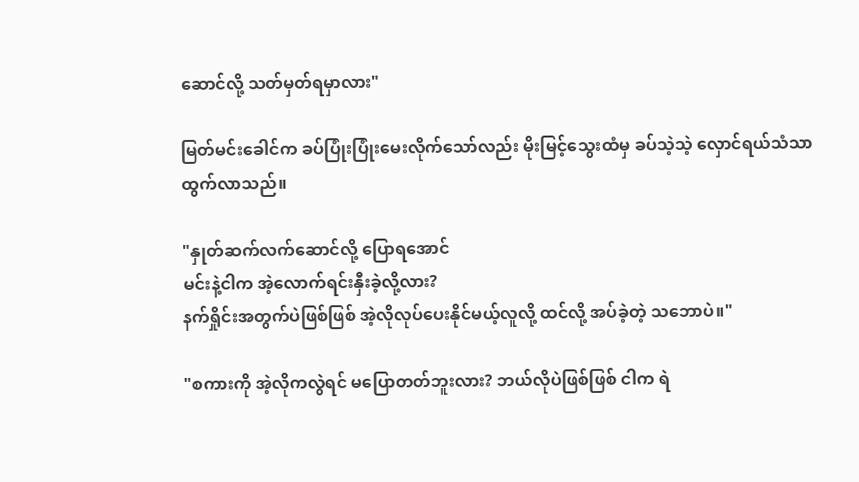ဆောင်လို့ သတ်မှတ်ရမှာလား"

မြတ်မင်းခေါင်က ခပ်ပြုံးပြုံးမေးလိုက်သော်လည်း မိုးမြင့်သွေးထံမှ ခပ်သဲ့သဲ့ လှောင်ရယ်သံသာထွက်လာသည်။

"နှုတ်ဆက်လက်ဆောင်လို့ ပြောရအောင်
မင်းနဲ့ငါက အဲ့လောက်ရင်းနှီးခဲ့လို့လား?
နက်ရှိုင်းအတွက်ပဲဖြစ်ဖြစ် အဲ့လိုလုပ်ပေးနိုင်မယ့်လူလို့ ထင်လို့ အပ်ခဲ့တဲ့ သဘောပဲ။"

"စကားကို အဲ့လိုကလွဲရင် မပြောတတ်ဘူးလား? ဘယ်လိုပဲဖြစ်ဖြစ် ငါက ရဲ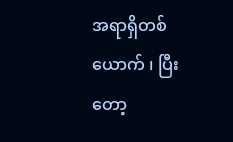အရာရှိတစ်ယောက် ၊ ပြီးတော့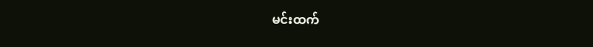မင်းထက်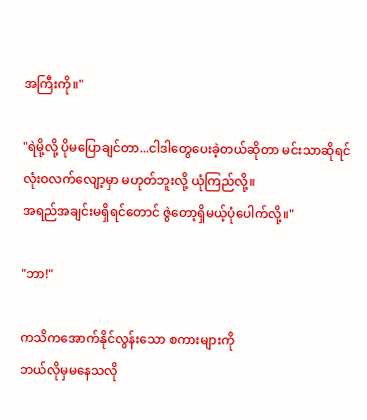အကြီးကို။"

"ရဲမို့လို့ ပိုမပြောချင်တာ...ငါဒါတွေပေးခဲ့တယ်ဆိုတာ မင်းသာဆိုရင် လုံးဝလက်လျော့မှာ မဟုတ်ဘူးလို့ ယုံကြည်လို့။
အရည်အချင်းမရှိရင်တောင် ဇွဲတော့ရှိမယ့်ပုံပေါက်လို့။"

"ဘာ!"

ကသိကအောက်နိုင်လွန်းသော စကားများကို
ဘယ်လိုမှမနေသလို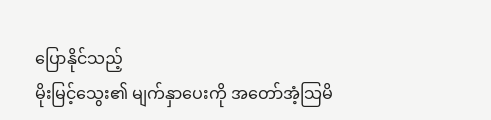ပြောနိုင်သည့်
မိုးမြင့်သွေး၏ မျက်နှာပေးကို အတော်အံ့သြမိ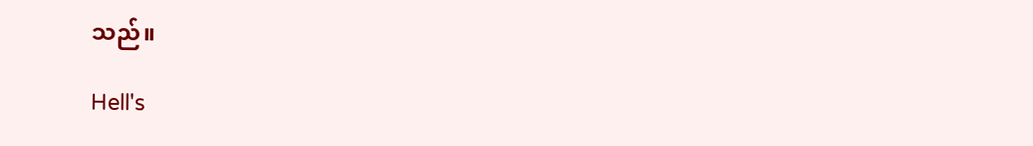သည်။

Hell's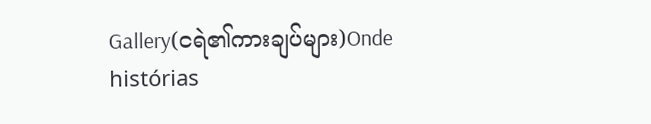Gallery(ငရဲ၏ကားချပ်များ)Onde histórias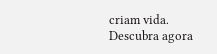criam vida. Descubra agora